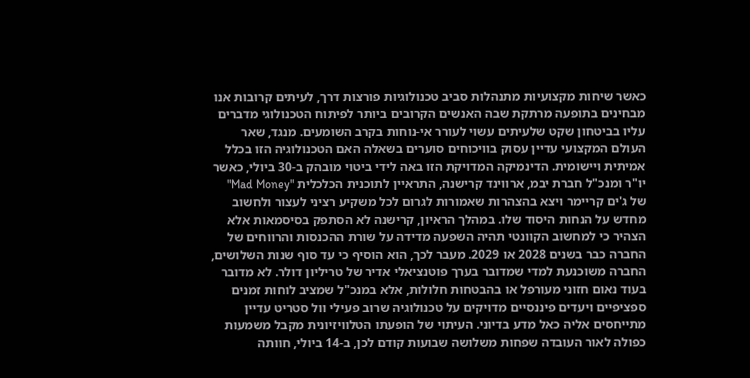כאשר שיחות מקצועיות מתנהלות סביב טכנולוגיות פורצות דרך, לעיתים קרובות אנו מבחינים בתופעה מרתקת שבה האנשים הקרובים ביותר לפיתוח הטכנולוגי מדברים עליו בביטחון שקט שלעיתים עשוי לעורר אי-נוחות בקרב השומעים. מנגד, שאר העולם המקצועי עדיין עסוק בוויכוחים סוערים בשאלה האם הטכנולוגיה הזו בכלל אמיתית ויישומית. הדינמיקה המדויקת הזו באה לידי ביטוי מובהק ב-30 ביולי, כאשר יו"ר ומנכ"ל חברת יבמ, ארווינד קרישנה, התראיין לתוכנית הכלכלית "Mad Money" של ג'ים קריימר ויצא בהצהרות שאמורות לגרום לכל משקיע רציני לעצור ולחשוב מחדש על הנחות היסוד שלו. במהלך הראיון, קרישנה לא הסתפק בסיסמאות אלא הצהיר כי למחשוב הקוונטי תהיה השפעה מדידה על שורת ההכנסות והרווחים של החברה כבר בשנים 2028 או 2029. מעבר לכך, הוא הוסיף כי עד סוף שנות השלושים, החברה משוכנעת למדי שמדובר בערך פוטנציאלי אדיר של טריליון דולר. לא מדובר בעוד נאום חזוני מעורפל או בהבטחות חלולות, אלא במנכ"ל שמציב לוחות זמנים ספציפיים ויעדים פיננסיים מדויקים על טכנולוגיה שרוב פעילי וול סטריט עדיין מתייחסים אליה כאל מדע בדיוני. העיתוי של הופעתו הטלוויזיונית מקבל משמעות כפולה לאור העובדה שפחות משלושה שבועות קודם לכן, ב-14 ביולי, חוותה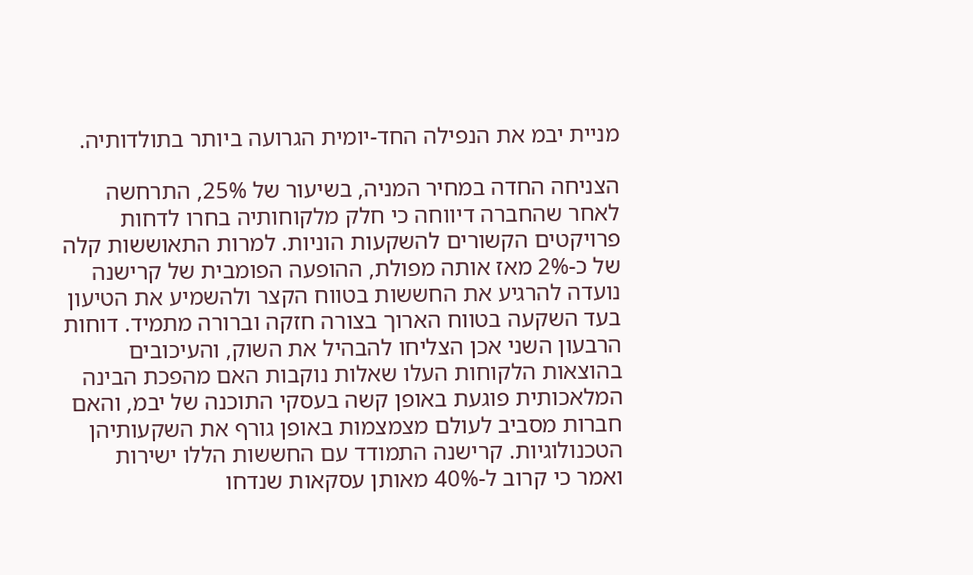מניית יבמ את הנפילה החד-יומית הגרועה ביותר בתולדותיה.

הצניחה החדה במחיר המניה, בשיעור של 25%, התרחשה לאחר שהחברה דיווחה כי חלק מלקוחותיה בחרו לדחות פרויקטים הקשורים להשקעות הוניות. למרות התאוששות קלה של כ-2% מאז אותה מפולת, ההופעה הפומבית של קרישנה נועדה להרגיע את החששות בטווח הקצר ולהשמיע את הטיעון בעד השקעה בטווח הארוך בצורה חזקה וברורה מתמיד. דוחות הרבעון השני אכן הצליחו להבהיל את השוק, והעיכובים בהוצאות הלקוחות העלו שאלות נוקבות האם מהפכת הבינה המלאכותית פוגעת באופן קשה בעסקי התוכנה של יבמ, והאם חברות מסביב לעולם מצמצמות באופן גורף את השקעותיהן הטכנולוגיות. קרישנה התמודד עם החששות הללו ישירות ואמר כי קרוב ל-40% מאותן עסקאות שנדחו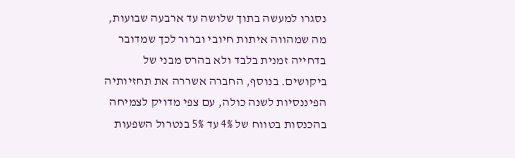נסגרו למעשה בתוך שלושה עד ארבעה שבועות, מה שמהווה איתות חיובי וברור לכך שמדובר בדחייה זמנית בלבד ולא בהרס מבני של ביקושים. בנוסף, החברה אשררה את תחזיותיה הפיננסיות לשנה כולה, עם צפי מדויק לצמיחה בהכנסות בטווח של 4% עד 5% בנטרול השפעות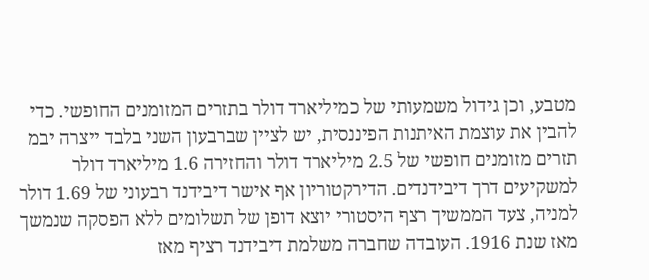מטבע, וכן גידול משמעותי של כמיליארד דולר בתזרים המזומנים החופשי. כדי להבין את עוצמת האיתנות הפיננסית, יש לציין שברבעון השני בלבד ייצרה יבמ תזרים מזומנים חופשי של 2.5 מיליארד דולר והחזירה 1.6 מיליארד דולר למשקיעים דרך דיבידנדים. הדירקטוריון אף אישר דיבידנד רבעוני של 1.69 דולר למניה, צעד הממשיך רצף היסטורי יוצא דופן של תשלומים ללא הפסקה שנמשך מאז שנת 1916. העובדה שחברה משלמת דיבידנד רציף מאז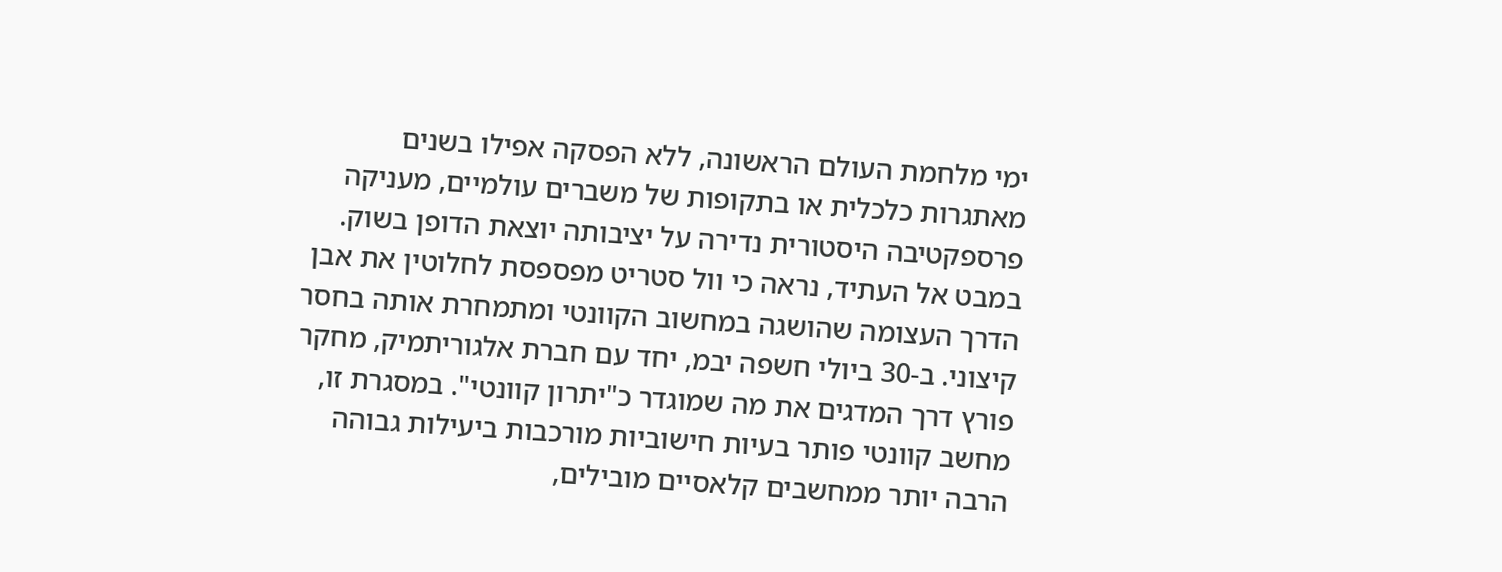ימי מלחמת העולם הראשונה, ללא הפסקה אפילו בשנים מאתגרות כלכלית או בתקופות של משברים עולמיים, מעניקה פרספקטיבה היסטורית נדירה על יציבותה יוצאת הדופן בשוק.
במבט אל העתיד, נראה כי וול סטריט מפספסת לחלוטין את אבן הדרך העצומה שהושגה במחשוב הקוונטי ומתמחרת אותה בחסר קיצוני. ב-30 ביולי חשפה יבמ, יחד עם חברת אלגוריתמיק, מחקר פורץ דרך המדגים את מה שמוגדר כ"יתרון קוונטי". במסגרת זו, מחשב קוונטי פותר בעיות חישוביות מורכבות ביעילות גבוהה הרבה יותר ממחשבים קלאסיים מובילים,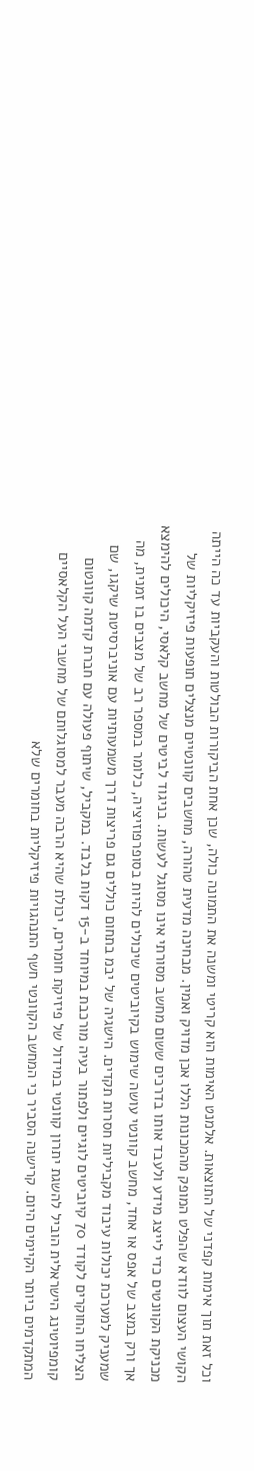וכל זאת תוך אימות קפדני של התוצאות. אלמנט האימות הוא קריטי ומשנה את התמונה כולה, שכן אחת הביקורות הבולטות והעקביות עד כה הייתה הקושי העצום לוודא שהפלט המופק מהמכונות הללו אכן מדויק ואמין. מבחינה מדעית טהורה, מחשבים קוונטיים מנצלים תופעות פיזיקליות של מכניקת הקוונטים כדי לייצג מידע ולעבד אותו בדרכים ששום מחשב מסורתי אינו מסוגל לעשות. בניגוד לביטים של מחשב קלאסי, היכולים להימצא אך ורק במצב של אפס או אחד, מחשב קוונטי עושה שימוש בקיוביטים שיכולים להיות בסופרפוזיציה, כלומר במספר רב של מצבים בו זמנית, מה שמעניק למערכת יכולות עיבוד מקביליות חסרות תקדים. הישגיה של יבמ בתחום כוללים גם פריצות דרך משמעותיות עם אוניברסיטת שיקגו, שם הצליחו החוקרים לקודד 70 קיוביטים לוגיים ולפתור בעיה מורכבת במיוחד ב-15 דקות בלבד. במקביל, שיתוף פעולה עם חברת קדמה קוונטום קומפיוטינג הישראלית הוביל להשגת יתרון קוונטי במידול של פיזיקת חומרים, יכולת שהיא הרבה מעבר למסוגלותם של מחשבי העל הקלאסיים המתקדמים ביותר הקיימים היום. קרישנה הסביר כי המחשב הקוונטי חשף התנהגויות פיזיקליות בחומרים שלא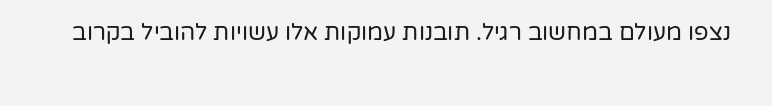נצפו מעולם במחשוב רגיל. תובנות עמוקות אלו עשויות להוביל בקרוב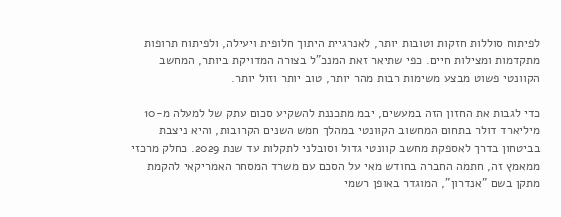לפיתוח סוללות חזקות וטובות יותר, לאנרגיית היתוך חלופית ויעילה, ולפיתוח תרופות מתקדמות ומצילות חיים. כפי שתיאר זאת המנכ"ל בצורה המדויקת ביותר, המחשב הקוונטי פשוט מבצע משימות רבות מהר יותר, טוב יותר וזול יותר.

כדי לגבות את החזון הזה במעשים, יבמ מתכננת להשקיע סכום עתק של למעלה מ-10 מיליארד דולר בתחום המחשוב הקוונטי במהלך חמש השנים הקרובות, והיא ניצבת בביטחון בדרך לאספקת מחשב קוונטי גדול וסובלני לתקלות עד שנת 2029. כחלק מרכזי ממאמץ זה, חתמה החברה בחודש מאי על הסכם עם משרד המסחר האמריקאי להקמת מתקן בשם "אנדרון", המוגדר באופן רשמי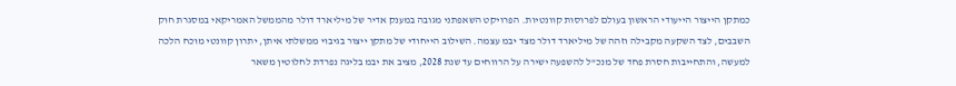כמתקן הייצור הייעודי הראשון בעולם לפרוסות קוונטיות. הפרויקט השאפתני מגובה במענק אדיר של מיליארד דולר מהממשל האמריקאי במסגרת חוק השבבים, לצד השקעה מקבילה וזהה של מיליארד דולר מצד יבמ עצמה. השילוב הייחודי של מתקן ייצור בגיבוי ממשלתי איתן, יתרון קוונטי מוכח הלכה למעשה, והתחייבות חסרת פחד של מנכ"ל להשפעה ישירה על הרווחים עד שנת 2028, מציב את יבמ בליגה נפרדת לחלוטין משאר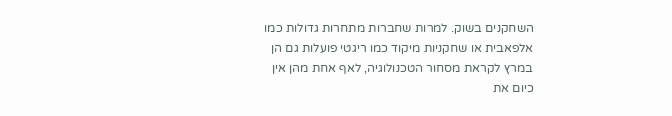השחקנים בשוק. למרות שחברות מתחרות גדולות כמו אלפאבית או שחקניות מיקוד כמו ריגטי פועלות גם הן במרץ לקראת מסחור הטכנולוגיה, לאף אחת מהן אין כיום את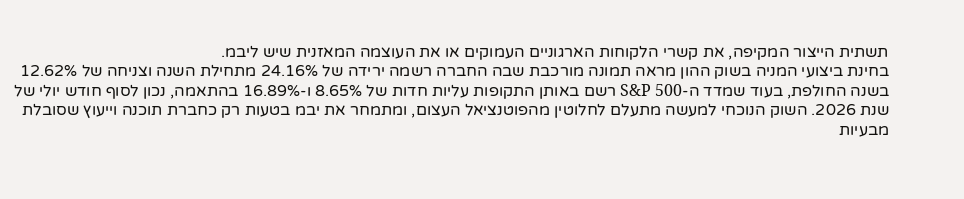תשתית הייצור המקיפה, את קשרי הלקוחות הארגוניים העמוקים או את העוצמה המאזנית שיש ליבמ.
בחינת ביצועי המניה בשוק ההון מראה תמונה מורכבת שבה החברה רשמה ירידה של 24.16% מתחילת השנה וצניחה של 12.62% בשנה החולפת, בעוד שמדד ה-S&P 500 רשם באותן התקופות עליות חדות של 8.65% ו-16.89% בהתאמה, נכון לסוף חודש יולי של שנת 2026. השוק הנוכחי למעשה מתעלם לחלוטין מהפוטנציאל העצום, ומתמחר את יבמ בטעות רק כחברת תוכנה וייעוץ שסובלת מבעיות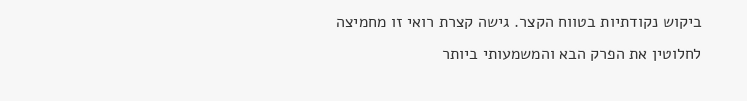ביקוש נקודתיות בטווח הקצר. גישה קצרת רואי זו מחמיצה לחלוטין את הפרק הבא והמשמעותי ביותר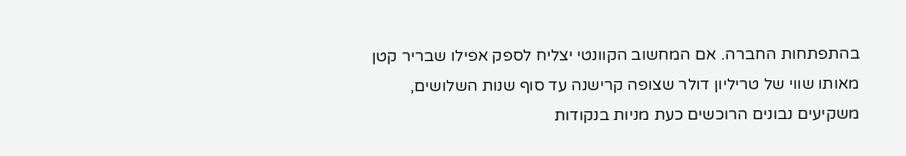בהתפתחות החברה. אם המחשוב הקוונטי יצליח לספק אפילו שבריר קטן מאותו שווי של טריליון דולר שצופה קרישנה עד סוף שנות השלושים, משקיעים נבונים הרוכשים כעת מניות בנקודות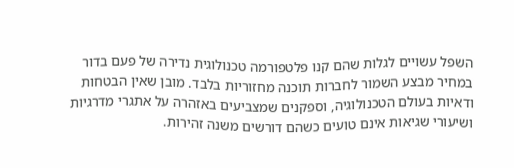השפל עשויים לגלות שהם קנו פלטפורמה טכנולוגית נדירה של פעם בדור במחיר מבצע השמור לחברות תוכנה מחזוריות בלבד. מובן שאין הבטחות ודאיות בעולם הטכנולוגיה, וספקנים שמצביעים באזהרה על אתגרי מדרגיות ושיעורי שגיאות אינם טועים כשהם דורשים משנה זהירות.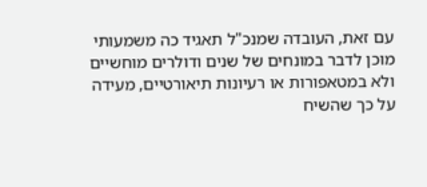עם זאת, העובדה שמנכ"ל תאגיד כה משמעותי מוכן לדבר במונחים של שנים ודולרים מוחשיים ולא במטאפורות או רעיונות תיאורטיים, מעידה על כך שהשיח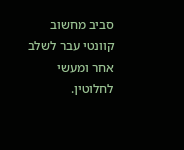סביב מחשוב קוונטי עבר לשלב אחר ומעשי לחלוטין.